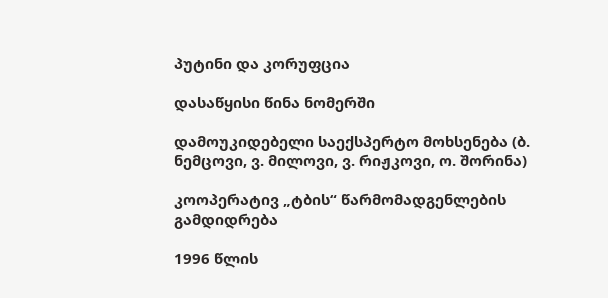პუტინი და კორუფცია

დასაწყისი წინა ნომერში

დამოუკიდებელი საექსპერტო მოხსენება (ბ. ნემცოვი, ვ. მილოვი, ვ. რიჟკოვი, ო. შორინა)

კოოპერატივ „ტბის“ წარმომადგენლების გამდიდრება

1996 წლის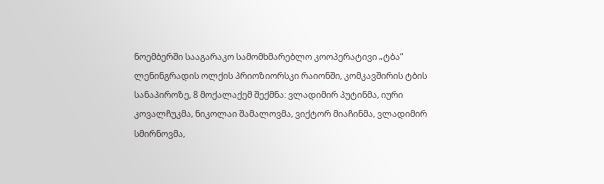ნოემბერში სააგარაკო სამომხმარებლო კოოპერატივი „ტბა“ ლენინგრადის ოლქის პრიოზიორსკი რაიონში, კომკავშირის ტბის სანაპიროზე, 8 მოქალაქემ შექმნა: ვლადიმირ პუტინმა, იური კოვალჩუკმა, ნიკოლაი შამალოვმა, ვიქტორ მიაჩინმა, ვლადიმირ სმირნოვმა,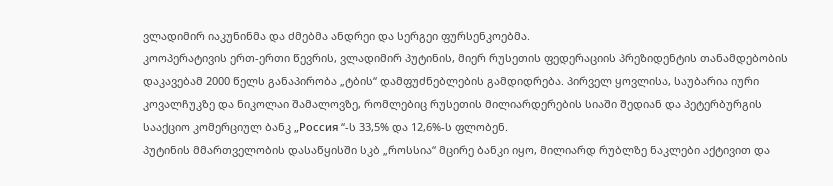ვლადიმირ იაკუნინმა და ძმებმა ანდრეი და სერგეი ფურსენკოებმა.
კოოპერატივის ერთ-ერთი წევრის, ვლადიმირ პუტინის, მიერ რუსეთის ფედერაციის პრეზიდენტის თანამდებობის დაკავებამ 2000 წელს განაპირობა „ტბის“ დამფუძნებლების გამდიდრება. პირველ ყოვლისა, საუბარია იური კოვალჩუკზე და ნიკოლაი შამალოვზე, რომლებიც რუსეთის მილიარდერების სიაში შედიან და პეტერბურგის სააქციო კომერციულ ბანკ „Россия “-ს 33,5% და 12,6%-ს ფლობენ.
პუტინის მმართველობის დასაწყისში სკბ „როსსია“ მცირე ბანკი იყო, მილიარდ რუბლზე ნაკლები აქტივით და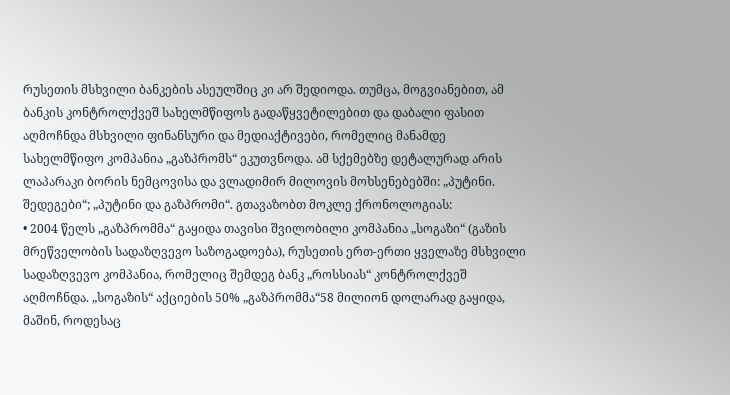რუსეთის მსხვილი ბანკების ასეულშიც კი არ შედიოდა. თუმცა, მოგვიანებით, ამ ბანკის კონტროლქვეშ სახელმწიფოს გადაწყვეტილებით და დაბალი ფასით აღმოჩნდა მსხვილი ფინანსური და მედიაქტივები, რომელიც მანამდე სახელმწიფო კომპანია „გაზპრომს“ ეკუთვნოდა. ამ სქემებზე დეტალურად არის ლაპარაკი ბორის ნემცოვისა და ვლადიმირ მილოვის მოხსენებებში: „პუტინი. შედეგები“; „პუტინი და გაზპრომი“. გთავაზობთ მოკლე ქრონოლოგიას:
• 2004 წელს „გაზპრომმა“ გაყიდა თავისი შვილობილი კომპანია „სოგაზი“ (გაზის მრეწველობის სადაზღვევო საზოგადოება), რუსეთის ერთ-ერთი ყველაზე მსხვილი სადაზღვევო კომპანია, რომელიც შემდეგ ბანკ „როსსიას“ კონტროლქვეშ აღმოჩნდა. „სოგაზის“ აქციების 50% „გაზპრომმა“58 მილიონ დოლარად გაყიდა, მაშინ, როდესაც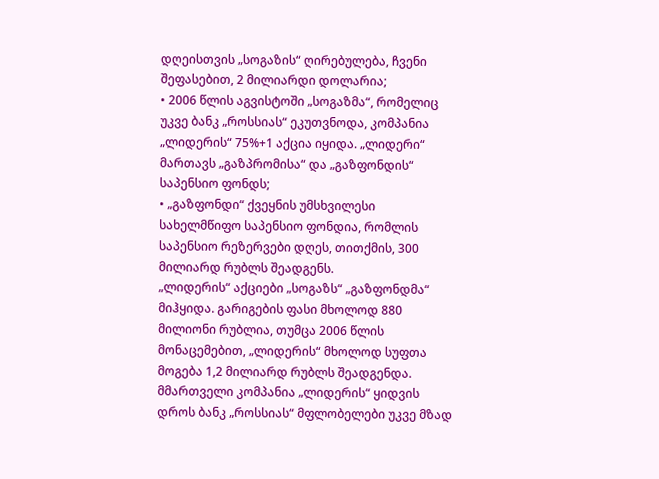დღეისთვის „სოგაზის“ ღირებულება, ჩვენი შეფასებით, 2 მილიარდი დოლარია;
• 2006 წლის აგვისტოში „სოგაზმა“, რომელიც უკვე ბანკ „როსსიას“ ეკუთვნოდა, კომპანია „ლიდერის“ 75%+1 აქცია იყიდა. „ლიდერი“ მართავს „გაზპრომისა“ და „გაზფონდის“ საპენსიო ფონდს;
• „გაზფონდი“ ქვეყნის უმსხვილესი სახელმწიფო საპენსიო ფონდია, რომლის საპენსიო რეზერვები დღეს, თითქმის, 300 მილიარდ რუბლს შეადგენს.
„ლიდერის“ აქციები „სოგაზს“ „გაზფონდმა“ მიჰყიდა. გარიგების ფასი მხოლოდ 880 მილიონი რუბლია, თუმცა 2006 წლის მონაცემებით, „ლიდერის“ მხოლოდ სუფთა მოგება 1,2 მილიარდ რუბლს შეადგენდა. მმართველი კომპანია „ლიდერის“ ყიდვის დროს ბანკ „როსსიას“ მფლობელები უკვე მზად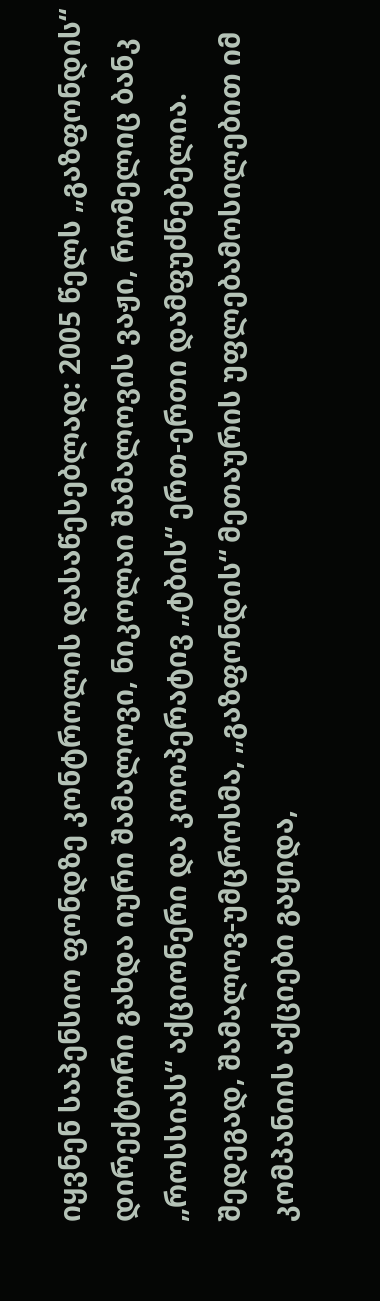იყვნენ საპენსიო ფონდზე კონტროლის დასაწესებლად: 2005 წელს „გაზფონდის“ დირექტორი გახდა იური შამალოვი, ნიკოლაი შამალოვის ვაჟი, რომელიც ბანკ „როსსიას“ აქციონერი და კოოპერატივ „ტბის“ ერთ-ერთი დამფუძნებელია.
შედეგად, შამალოვ-უმცროსმა, „გაზფონდის“ მეთაურის უფლებამოსილებით იმ კომპანიის აქციები გაყიდა,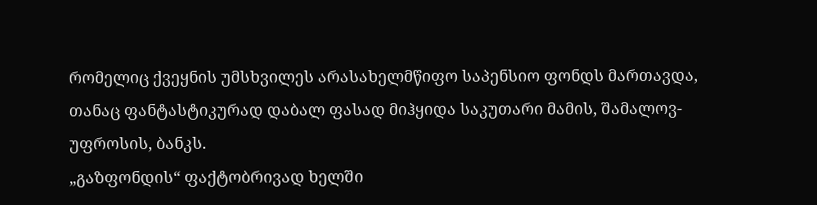რომელიც ქვეყნის უმსხვილეს არასახელმწიფო საპენსიო ფონდს მართავდა, თანაც ფანტასტიკურად დაბალ ფასად მიჰყიდა საკუთარი მამის, შამალოვ-უფროსის, ბანკს.
„გაზფონდის“ ფაქტობრივად ხელში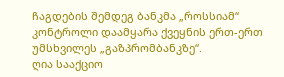ჩაგდების შემდეგ ბანკმა „როსსიამ“ კონტროლი დაამყარა ქვეყნის ერთ-ერთ უმსხვილეს „გაზპრომბანკზე“.
ღია სააქციო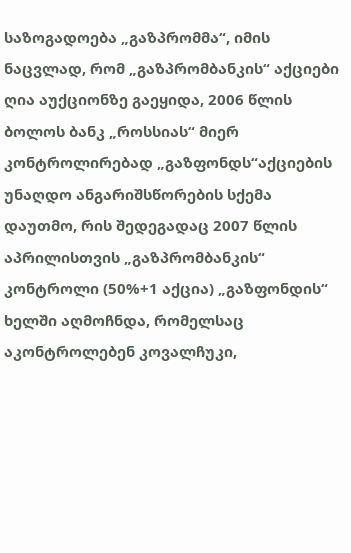საზოგადოება „გაზპრომმა“, იმის ნაცვლად, რომ „გაზპრომბანკის“ აქციები ღია აუქციონზე გაეყიდა, 2006 წლის ბოლოს ბანკ „როსსიას“ მიერ კონტროლირებად „გაზფონდს“აქციების უნაღდო ანგარიშსწორების სქემა დაუთმო, რის შედეგადაც 2007 წლის აპრილისთვის „გაზპრომბანკის“ კონტროლი (50%+1 აქცია) „გაზფონდის“ ხელში აღმოჩნდა, რომელსაც აკონტროლებენ კოვალჩუკი,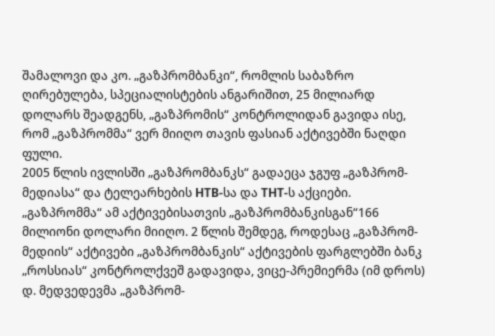შამალოვი და კო. „გაზპრომბანკი“, რომლის საბაზრო ღირებულება, სპეციალისტების ანგარიშით, 25 მილიარდ დოლარს შეადგენს, „გაზპრომის“ კონტროლიდან გავიდა ისე, რომ „გაზპრომმა“ ვერ მიიღო თავის ფასიან აქტივებში ნაღდი ფული.
2005 წლის ივლისში „გაზპრომბანკს“ გადაეცა ჯგუფ „გაზპრომ-მედიასა“ და ტელეარხების НТВ-სა და ТНТ-ს აქციები. „გაზპრომმა“ ამ აქტივებისათვის „გაზპრომბანკისგან“166 მილიონი დოლარი მიიღო. 2 წლის შემდეგ, როდესაც „გაზპრომ-მედიის“ აქტივები „გაზპრომბანკის“ აქტივების ფარგლებში ბანკ „როსსიას“ კონტროლქვეშ გადავიდა, ვიცე-პრემიერმა (იმ დროს) დ. მედვედევმა „გაზპრომ-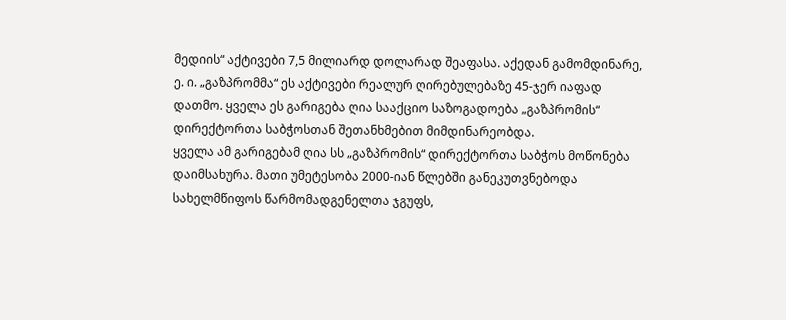მედიის“ აქტივები 7,5 მილიარდ დოლარად შეაფასა. აქედან გამომდინარე, ე. ი. „გაზპრომმა“ ეს აქტივები რეალურ ღირებულებაზე 45-ჯერ იაფად დათმო. ყველა ეს გარიგება ღია სააქციო საზოგადოება „გაზპრომის“ დირექტორთა საბჭოსთან შეთანხმებით მიმდინარეობდა.
ყველა ამ გარიგებამ ღია სს „გაზპრომის“ დირექტორთა საბჭოს მოწონება დაიმსახურა. მათი უმეტესობა 2000-იან წლებში განეკუთვნებოდა სახელმწიფოს წარმომადგენელთა ჯგუფს,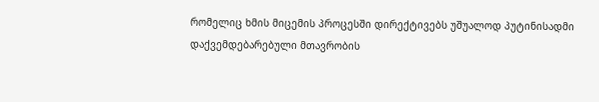რომელიც ხმის მიცემის პროცესში დირექტივებს უშუალოდ პუტინისადმი დაქვემდებარებული მთავრობის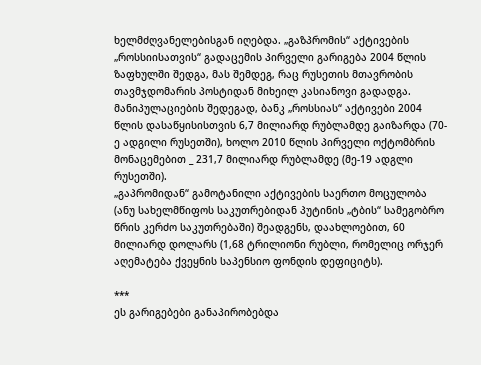ხელმძღვანელებისგან იღებდა. „გაზპრომის“ აქტივების „როსსიისათვის“ გადაცემის პირველი გარიგება 2004 წლის ზაფხულში შედგა, მას შემდეგ, რაც რუსეთის მთავრობის თავმჯდომარის პოსტიდან მიხეილ კასიანოვი გადადგა. მანიპულაციების შედეგად, ბანკ „როსსიას“ აქტივები 2004 წლის დასაწყისისთვის 6,7 მილიარდ რუბლამდე გაიზარდა (70-ე ადგილი რუსეთში), ხოლო 2010 წლის პირველი ოქტომბრის მონაცემებით _ 231,7 მილიარდ რუბლამდე (მე-19 ადგლი რუსეთში).
„გაპრომიდან“ გამოტანილი აქტივების საერთო მოცულობა (ანუ სახელმწიფოს საკუთრებიდან პუტინის „ტბის“ სამეგობრო წრის კერძო საკუთრებაში) შეადგენს, დაახლოებით, 60 მილიარდ დოლარს (1,68 ტრილიონი რუბლი, რომელიც ორჯერ აღემატება ქვეყნის საპენსიო ფონდის დეფიციტს).

***
ეს გარიგებები განაპირობებდა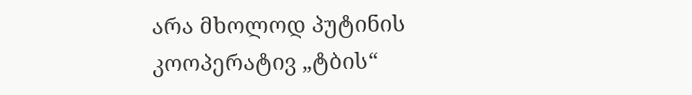არა მხოლოდ პუტინის კოოპერატივ „ტბის“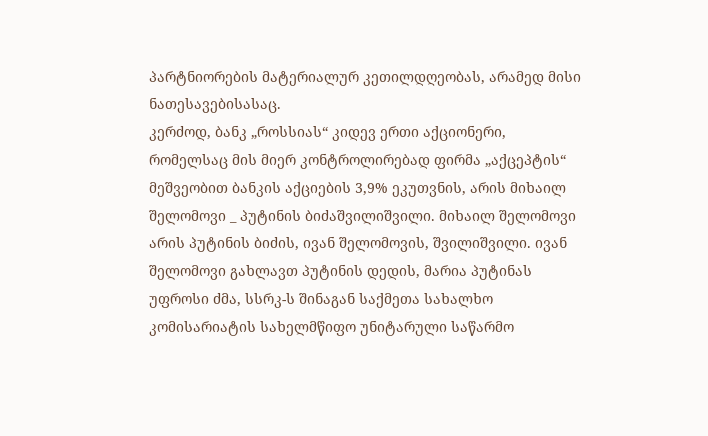პარტნიორების მატერიალურ კეთილდღეობას, არამედ მისი ნათესავებისასაც.
კერძოდ, ბანკ „როსსიას“ კიდევ ერთი აქციონერი, რომელსაც მის მიერ კონტროლირებად ფირმა „აქცეპტის“ მეშვეობით ბანკის აქციების 3,9% ეკუთვნის, არის მიხაილ შელომოვი _ პუტინის ბიძაშვილიშვილი. მიხაილ შელომოვი არის პუტინის ბიძის, ივან შელომოვის, შვილიშვილი. ივან შელომოვი გახლავთ პუტინის დედის, მარია პუტინას უფროსი ძმა, სსრკ-ს შინაგან საქმეთა სახალხო კომისარიატის სახელმწიფო უნიტარული საწარმო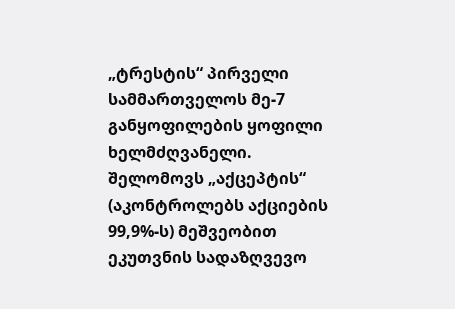„ტრესტის“ პირველი სამმართველოს მე-7 განყოფილების ყოფილი ხელმძღვანელი.
შელომოვს „აქცეპტის“ (აკონტროლებს აქციების 99,9%-ს) მეშვეობით ეკუთვნის სადაზღვევო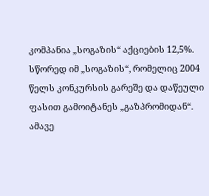კომპანია „სოგაზის“ აქციების 12,5%. სწორედ იმ „სოგაზის“, რომელიც 2004 წელს კონკურსის გარეშე და დაწეული ფასით გამოიტანეს „გაზპრომიდან“.
ამავე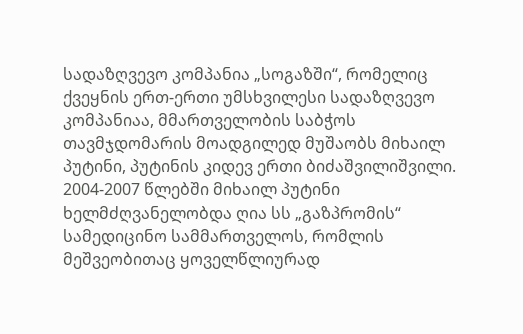სადაზღვევო კომპანია „სოგაზში“, რომელიც ქვეყნის ერთ-ერთი უმსხვილესი სადაზღვევო კომპანიაა, მმართველობის საბჭოს თავმჯდომარის მოადგილედ მუშაობს მიხაილ პუტინი, პუტინის კიდევ ერთი ბიძაშვილიშვილი. 2004-2007 წლებში მიხაილ პუტინი ხელმძღვანელობდა ღია სს „გაზპრომის“ სამედიცინო სამმართველოს, რომლის მეშვეობითაც ყოველწლიურად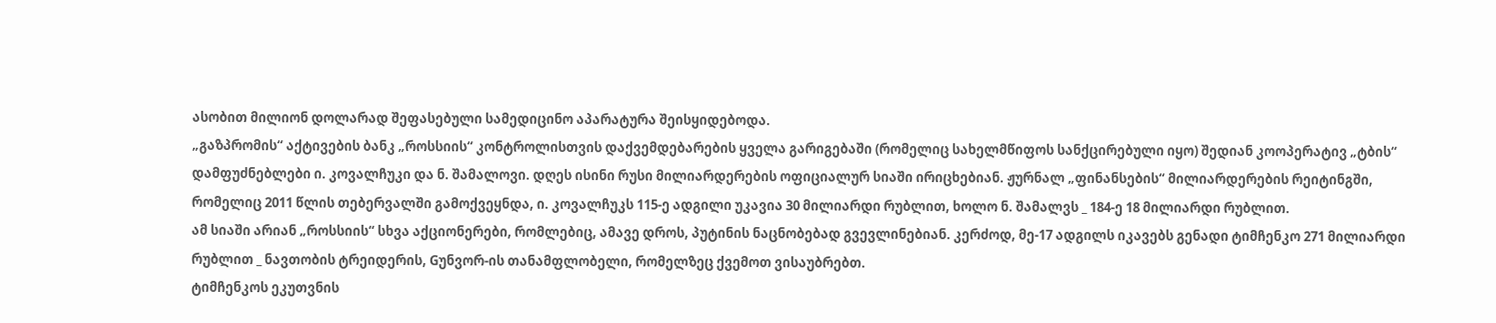ასობით მილიონ დოლარად შეფასებული სამედიცინო აპარატურა შეისყიდებოდა.
„გაზპრომის“ აქტივების ბანკ „როსსიის“ კონტროლისთვის დაქვემდებარების ყველა გარიგებაში (რომელიც სახელმწიფოს სანქცირებული იყო) შედიან კოოპერატივ „ტბის“ დამფუძნებლები ი. კოვალჩუკი და ნ. შამალოვი. დღეს ისინი რუსი მილიარდერების ოფიციალურ სიაში ირიცხებიან. ჟურნალ „ფინანსების“ მილიარდერების რეიტინგში, რომელიც 2011 წლის თებერვალში გამოქვეყნდა, ი. კოვალჩუკს 115-ე ადგილი უკავია 30 მილიარდი რუბლით, ხოლო ნ. შამალვს _ 184-ე 18 მილიარდი რუბლით.
ამ სიაში არიან „როსსიის“ სხვა აქციონერები, რომლებიც, ამავე დროს, პუტინის ნაცნობებად გვევლინებიან. კერძოდ, მე-17 ადგილს იკავებს გენადი ტიმჩენკო 271 მილიარდი რუბლით _ ნავთობის ტრეიდერის, Gუნვორ-ის თანამფლობელი, რომელზეც ქვემოთ ვისაუბრებთ.
ტიმჩენკოს ეკუთვნის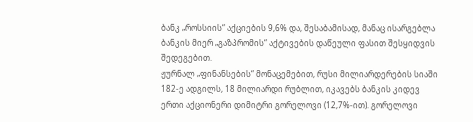ბანკ „როსსიის“ აქციების 9,6% და, შესაბამისად, მანაც ისარგებლა ბანკის მიერ „გაზპრომის“ აქტივების დაწეული ფასით შესყიდვის შედეგებით.
ჟურნალ „ფინანსების“ მონაცემებით, რუსი მილიარდერების სიაში 182-ე ადგილს, 18 მილიარდი რუბლით, იკავებს ბანკის კიდევ ერთი აქციონერი დიმიტრი გორელოვი (12,7%-ით). გორელოვი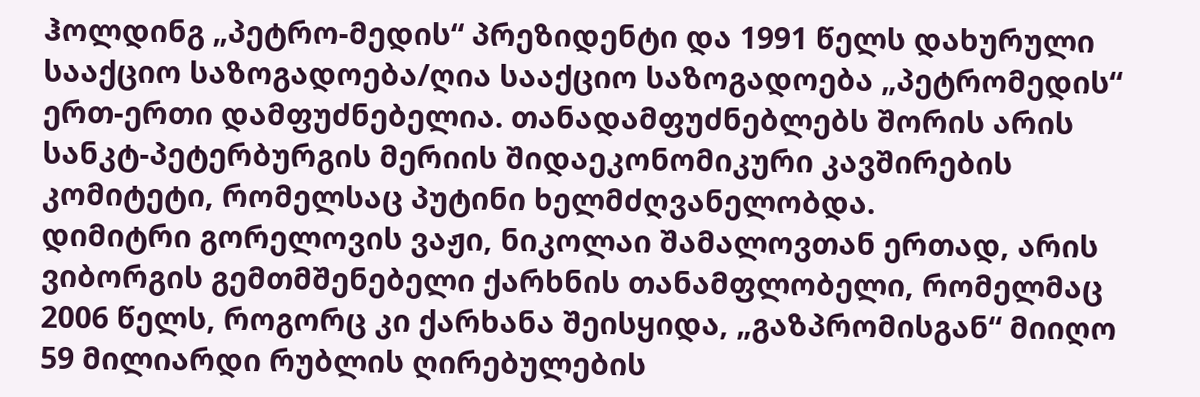ჰოლდინგ „პეტრო-მედის“ პრეზიდენტი და 1991 წელს დახურული სააქციო საზოგადოება/ღია სააქციო საზოგადოება „პეტრომედის“ ერთ-ერთი დამფუძნებელია. თანადამფუძნებლებს შორის არის სანკტ-პეტერბურგის მერიის შიდაეკონომიკური კავშირების კომიტეტი, რომელსაც პუტინი ხელმძღვანელობდა.
დიმიტრი გორელოვის ვაჟი, ნიკოლაი შამალოვთან ერთად, არის ვიბორგის გემთმშენებელი ქარხნის თანამფლობელი, რომელმაც 2006 წელს, როგორც კი ქარხანა შეისყიდა, „გაზპრომისგან“ მიიღო 59 მილიარდი რუბლის ღირებულების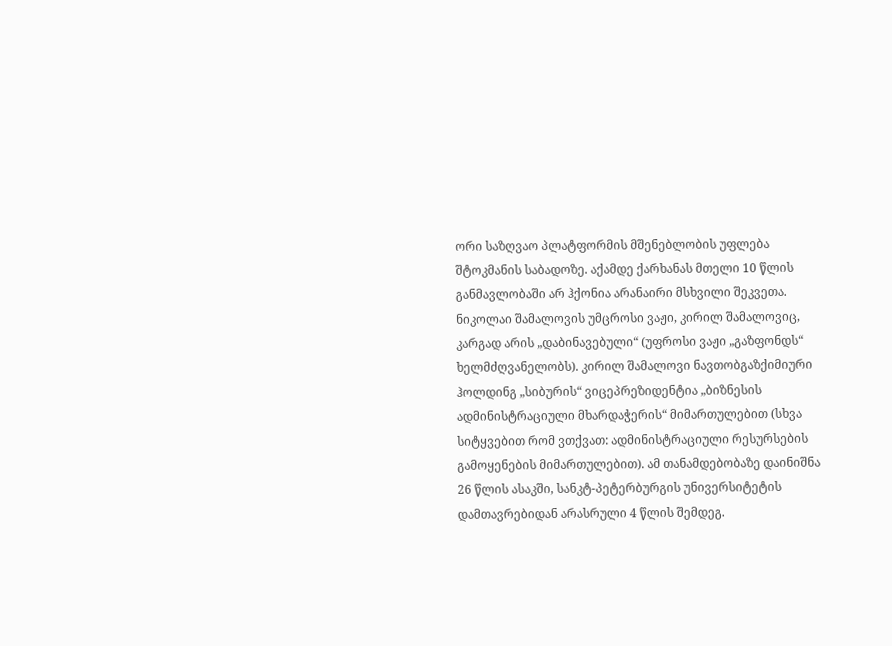ორი საზღვაო პლატფორმის მშენებლობის უფლება შტოკმანის საბადოზე. აქამდე ქარხანას მთელი 10 წლის განმავლობაში არ ჰქონია არანაირი მსხვილი შეკვეთა.
ნიკოლაი შამალოვის უმცროსი ვაჟი, კირილ შამალოვიც, კარგად არის „დაბინავებული“ (უფროსი ვაჟი „გაზფონდს“ ხელმძღვანელობს). კირილ შამალოვი ნავთობგაზქიმიური ჰოლდინგ „სიბურის“ ვიცეპრეზიდენტია „ბიზნესის ადმინისტრაციული მხარდაჭერის“ მიმართულებით (სხვა სიტყვებით რომ ვთქვათ: ადმინისტრაციული რესურსების გამოყენების მიმართულებით). ამ თანამდებობაზე დაინიშნა 26 წლის ასაკში, სანკტ-პეტერბურგის უნივერსიტეტის დამთავრებიდან არასრული 4 წლის შემდეგ.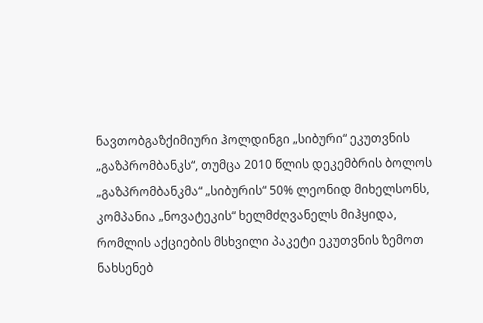ნავთობგაზქიმიური ჰოლდინგი „სიბური“ ეკუთვნის „გაზპრომბანკს“, თუმცა 2010 წლის დეკემბრის ბოლოს „გაზპრომბანკმა“ „სიბურის“ 50% ლეონიდ მიხელსონს, კომპანია „ნოვატეკის“ ხელმძღვანელს მიჰყიდა, რომლის აქციების მსხვილი პაკეტი ეკუთვნის ზემოთ ნახსენებ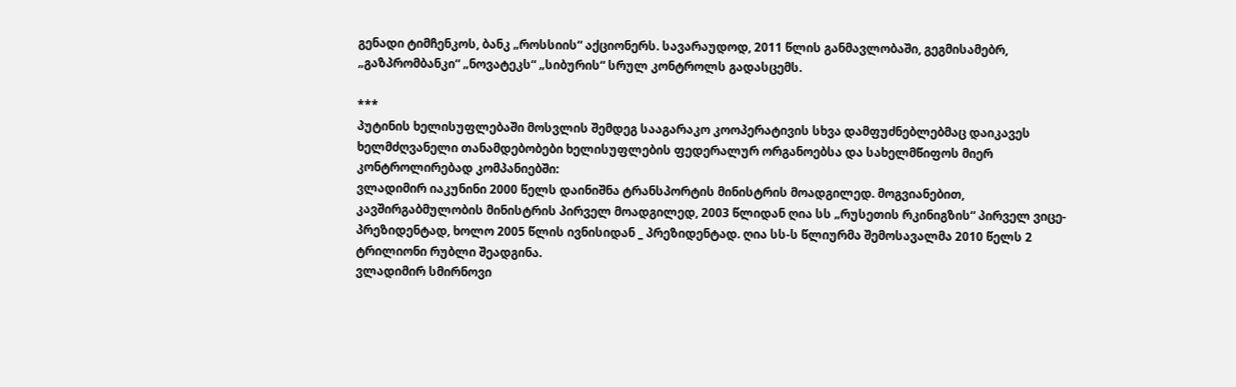გენადი ტიმჩენკოს, ბანკ „როსსიის“ აქციონერს. სავარაუდოდ, 2011 წლის განმავლობაში, გეგმისამებრ, „გაზპრომბანკი“ „ნოვატეკს“ „სიბურის“ სრულ კონტროლს გადასცემს.

***
პუტინის ხელისუფლებაში მოსვლის შემდეგ სააგარაკო კოოპერატივის სხვა დამფუძნებლებმაც დაიკავეს ხელმძღვანელი თანამდებობები ხელისუფლების ფედერალურ ორგანოებსა და სახელმწიფოს მიერ კონტროლირებად კომპანიებში:
ვლადიმირ იაკუნინი 2000 წელს დაინიშნა ტრანსპორტის მინისტრის მოადგილედ. მოგვიანებით, კავშირგაბმულობის მინისტრის პირველ მოადგილედ, 2003 წლიდან ღია სს „რუსეთის რკინიგზის“ პირველ ვიცე-პრეზიდენტად, ხოლო 2005 წლის ივნისიდან _ პრეზიდენტად. ღია სს-ს წლიურმა შემოსავალმა 2010 წელს 2 ტრილიონი რუბლი შეადგინა.
ვლადიმირ სმირნოვი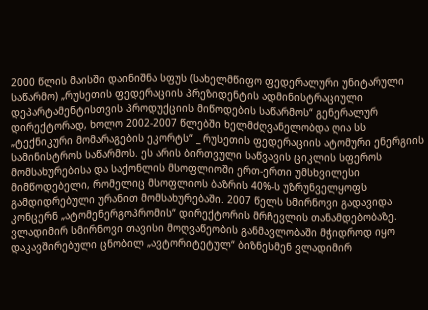2000 წლის მაისში დაინიშნა სფუს (სახელმწიფო ფედერალური უნიტარული საწარმო) „რუსეთის ფედერაციის პრეზიდენტის ადმინისტრაციული დეპარტამენტისთვის პროდუქციის მიწოდების საწარმოს“ გენერალურ დირექტორად, ხოლო 2002-2007 წლებში ხელმძღვანელობდა ღია სს „ტექნიკური მომარაგების ეკორტს“ _ რუსეთის ფედერაციის ატომური ენერგიის სამინისტროს საწარმოს. ეს არის ბირთვული საწვავის ციკლის სფეროს მომსახურებისა და საქონლის მსოფლიოში ერთ-ერთი უმსხვილესი მიმწოდებელი, რომელიც მსოფლიოს ბაზრის 40%-ს უზრუნველყოფს გამდიდრებული ურანით მომსახურებაში. 2007 წელს სმირნოვი გადავიდა კონცერნ „ატომენერგოპრომის“ დირექტორის მრჩევლის თანამდებობაზე. ვლადიმირ სმირნოვი თავისი მოღვაწეობის განმავლობაში მჭიდროდ იყო დაკავშირებული ცნობილ „ავტორიტეტულ“ ბიზნესმენ ვლადიმირ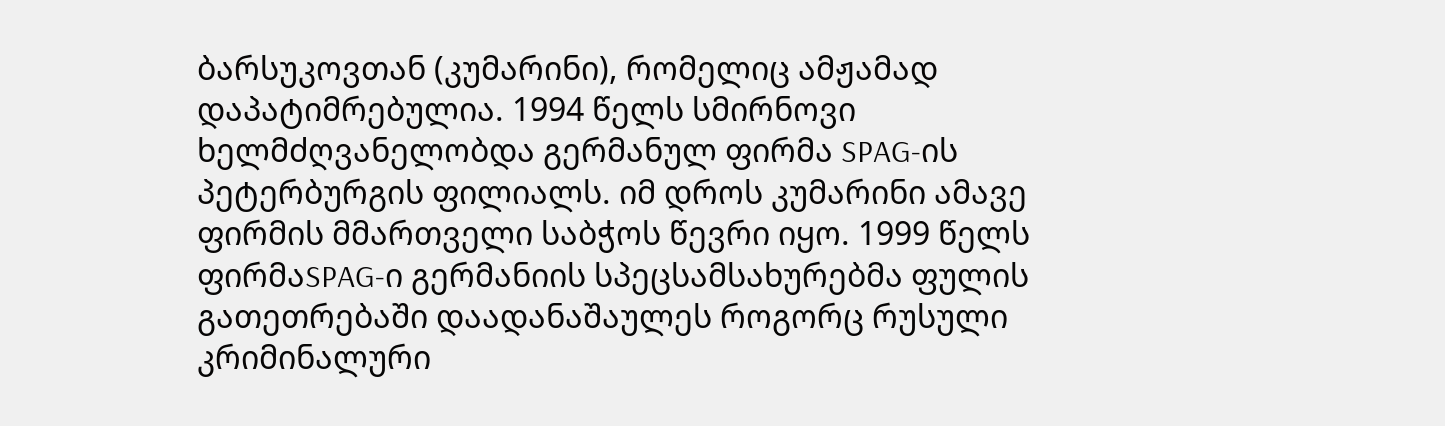ბარსუკოვთან (კუმარინი), რომელიც ამჟამად დაპატიმრებულია. 1994 წელს სმირნოვი ხელმძღვანელობდა გერმანულ ფირმა SPAG-ის პეტერბურგის ფილიალს. იმ დროს კუმარინი ამავე ფირმის მმართველი საბჭოს წევრი იყო. 1999 წელს ფირმაSPAG-ი გერმანიის სპეცსამსახურებმა ფულის გათეთრებაში დაადანაშაულეს როგორც რუსული კრიმინალური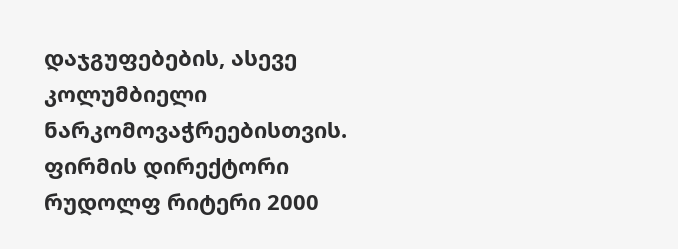დაჯგუფებების, ასევე კოლუმბიელი ნარკომოვაჭრეებისთვის. ფირმის დირექტორი რუდოლფ რიტერი 2000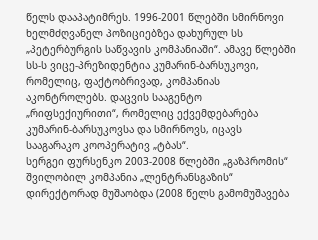წელს დააპატიმრეს. 1996-2001 წლებში სმირნოვი ხელმძღვანელ პოზიციებზეა დახურულ სს „პეტერბურგის საწვავის კომპანიაში“. ამავე წლებში სს-ს ვიცე-პრეზიდენტია კუმარინ-ბარსუკოვი, რომელიც, ფაქტობრივად, კომპანიას აკონტროლებს. დაცვის სააგენტო „რიფსექიურითი“, რომელიც ექვემდებარება კუმარინ-ბარსუკოვსა და სმირნოვს, იცავს სააგარაკო კოოპერატივ „ტბას“.
სერგეი ფურსენკო 2003-2008 წლებში „გაზპრომის“ შვილობილ კომპანია „ლენტრანსგაზის“ დირექტორად მუშაობდა (2008 წელს გამომუშავება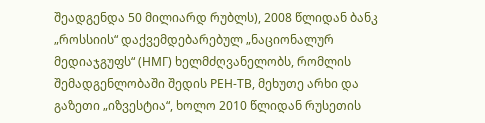შეადგენდა 50 მილიარდ რუბლს), 2008 წლიდან ბანკ „როსსიის“ დაქვემდებარებულ „ნაციონალურ მედიაჯგუფს“ (НМГ) ხელმძღვანელობს, რომლის შემადგენლობაში შედის РЕН-ТВ, მეხუთე არხი და გაზეთი „იზვესტია“, ხოლო 2010 წლიდან რუსეთის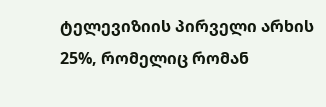ტელევიზიის პირველი არხის 25%, რომელიც რომან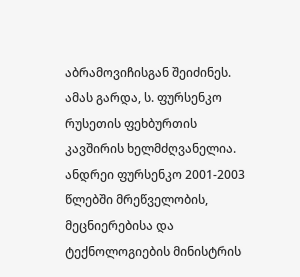აბრამოვიჩისგან შეიძინეს. ამას გარდა, ს. ფურსენკო რუსეთის ფეხბურთის კავშირის ხელმძღვანელია.
ანდრეი ფურსენკო 2001-2003 წლებში მრეწველობის, მეცნიერებისა და ტექნოლოგიების მინისტრის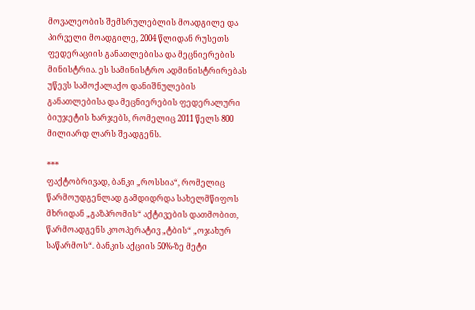მოვალეობის შემსრულებლის მოადგილე და პირველი მოადგილე, 2004 წლიდან რუსეთს ფედერაციის განათლებისა და მეცნიერების მინისტრია. ეს სამინისტრო ადმინისტრირებას უწევს სამოქალაქო დანიშნულების განათლებისა და მეცნიერების ფედერალური ბიუჯეტის ხარჯებს, რომელიც 2011 წელს 800 მილიარდ ლარს შეადგენს.

***
ფაქტობრივად, ბანკი „როსსია“, რომელიც წარმოუდგენლად გამდიდრდა სახელმწიფოს მხრიდან „გაზპრომის“ აქტივების დათმობით, წარმოადგენს კოოპერატივ „ტბის“ „ოჯახურ საწარმოს“. ბანკის აქციის 50%-ზე მეტი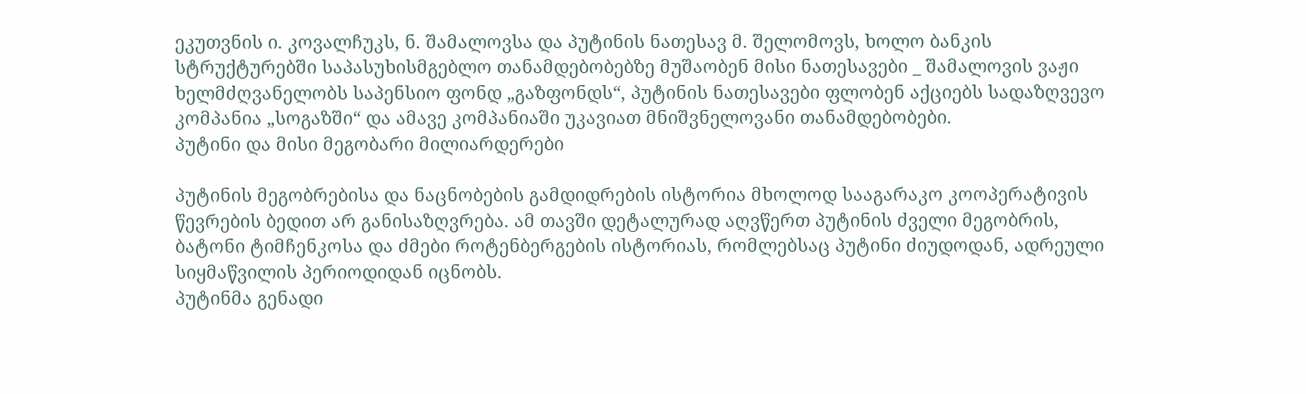ეკუთვნის ი. კოვალჩუკს, ნ. შამალოვსა და პუტინის ნათესავ მ. შელომოვს, ხოლო ბანკის სტრუქტურებში საპასუხისმგებლო თანამდებობებზე მუშაობენ მისი ნათესავები _ შამალოვის ვაჟი ხელმძღვანელობს საპენსიო ფონდ „გაზფონდს“, პუტინის ნათესავები ფლობენ აქციებს სადაზღვევო კომპანია „სოგაზში“ და ამავე კომპანიაში უკავიათ მნიშვნელოვანი თანამდებობები.
პუტინი და მისი მეგობარი მილიარდერები

პუტინის მეგობრებისა და ნაცნობების გამდიდრების ისტორია მხოლოდ სააგარაკო კოოპერატივის წევრების ბედით არ განისაზღვრება. ამ თავში დეტალურად აღვწერთ პუტინის ძველი მეგობრის, ბატონი ტიმჩენკოსა და ძმები როტენბერგების ისტორიას, რომლებსაც პუტინი ძიუდოდან, ადრეული სიყმაწვილის პერიოდიდან იცნობს.
პუტინმა გენადი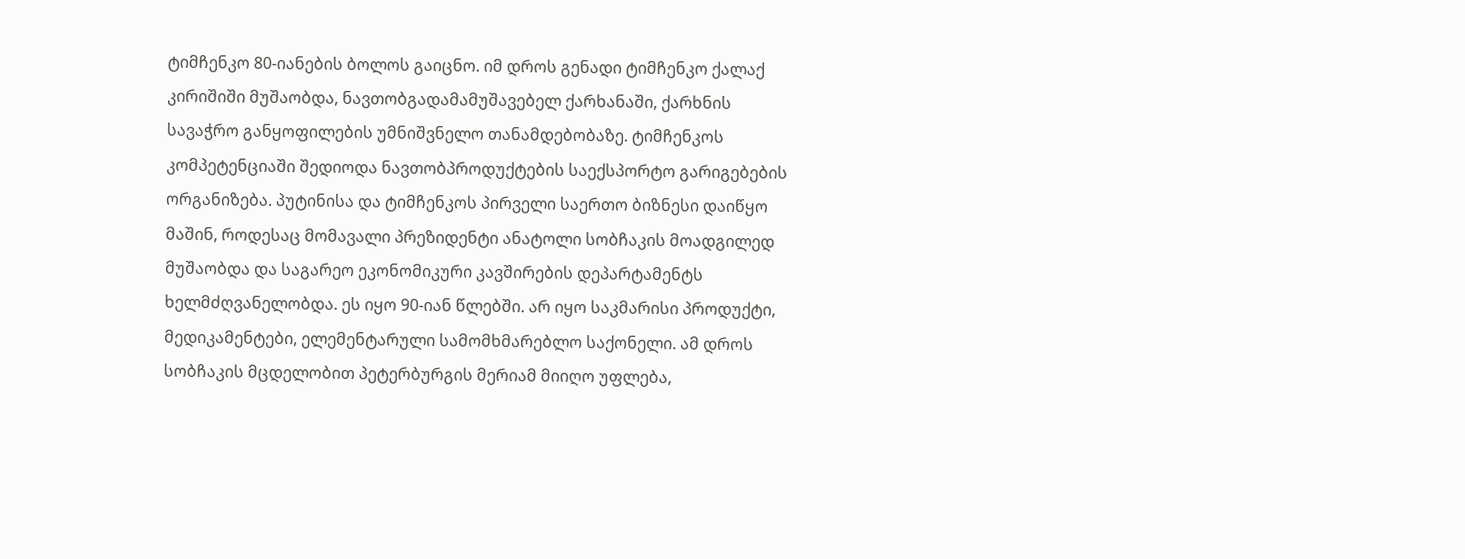ტიმჩენკო 80-იანების ბოლოს გაიცნო. იმ დროს გენადი ტიმჩენკო ქალაქ კირიშიში მუშაობდა, ნავთობგადამამუშავებელ ქარხანაში, ქარხნის სავაჭრო განყოფილების უმნიშვნელო თანამდებობაზე. ტიმჩენკოს კომპეტენციაში შედიოდა ნავთობპროდუქტების საექსპორტო გარიგებების ორგანიზება. პუტინისა და ტიმჩენკოს პირველი საერთო ბიზნესი დაიწყო მაშინ, როდესაც მომავალი პრეზიდენტი ანატოლი სობჩაკის მოადგილედ მუშაობდა და საგარეო ეკონომიკური კავშირების დეპარტამენტს ხელმძღვანელობდა. ეს იყო 90-იან წლებში. არ იყო საკმარისი პროდუქტი, მედიკამენტები, ელემენტარული სამომხმარებლო საქონელი. ამ დროს სობჩაკის მცდელობით პეტერბურგის მერიამ მიიღო უფლება,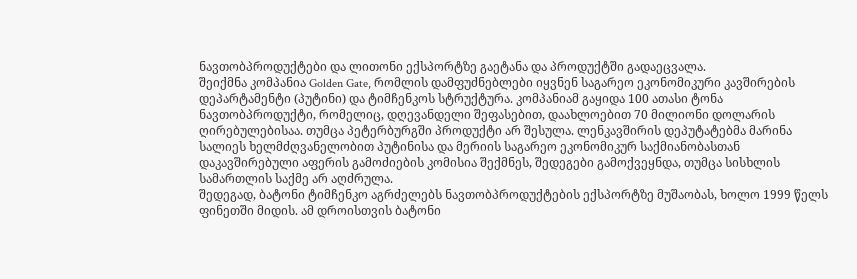ნავთობპროდუქტები და ლითონი ექსპორტზე გაეტანა და პროდუქტში გადაეცვალა.
შეიქმნა კომპანია Golden Gate, რომლის დამფუძნებლები იყვნენ საგარეო ეკონომიკური კავშირების დეპარტამენტი (პუტინი) და ტიმჩენკოს სტრუქტურა. კომპანიამ გაყიდა 100 ათასი ტონა ნავთობპროდუქტი, რომელიც, დღევანდელი შეფასებით, დაახლოებით 70 მილიონი დოლარის ღირებულებისაა. თუმცა პეტერბურგში პროდუქტი არ შესულა. ლენკავშირის დეპუტატებმა მარინა სალიეს ხელმძღვანელობით პუტინისა და მერიის საგარეო ეკონომიკურ საქმიანობასთან დაკავშირებული აფერის გამოძიების კომისია შექმნეს, შედეგები გამოქვეყნდა, თუმცა სისხლის სამართლის საქმე არ აღძრულა.
შედეგად, ბატონი ტიმჩენკო აგრძელებს ნავთობპროდუქტების ექსპორტზე მუშაობას, ხოლო 1999 წელს ფინეთში მიდის. ამ დროისთვის ბატონი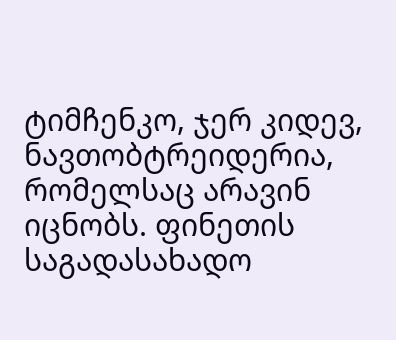ტიმჩენკო, ჯერ კიდევ, ნავთობტრეიდერია, რომელსაც არავინ იცნობს. ფინეთის საგადასახადო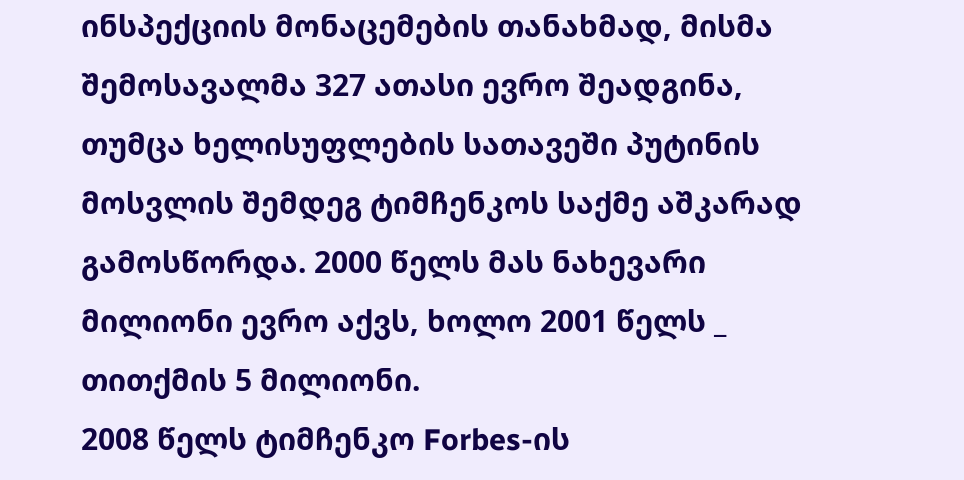ინსპექციის მონაცემების თანახმად, მისმა შემოსავალმა 327 ათასი ევრო შეადგინა, თუმცა ხელისუფლების სათავეში პუტინის მოსვლის შემდეგ ტიმჩენკოს საქმე აშკარად გამოსწორდა. 2000 წელს მას ნახევარი მილიონი ევრო აქვს, ხოლო 2001 წელს _ თითქმის 5 მილიონი.
2008 წელს ტიმჩენკო Forbes-ის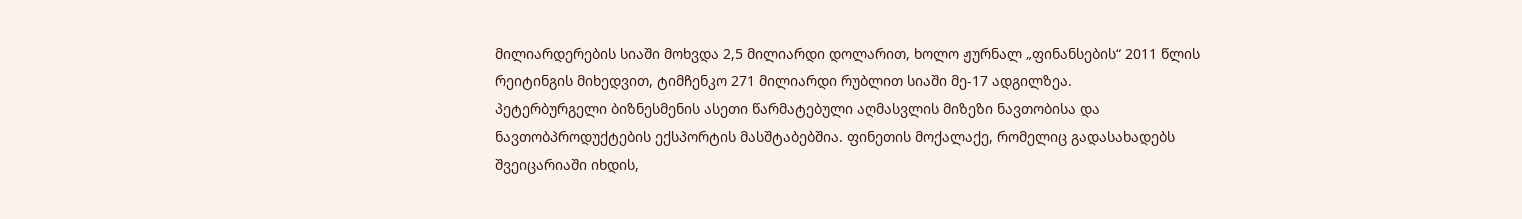მილიარდერების სიაში მოხვდა 2,5 მილიარდი დოლარით, ხოლო ჟურნალ „ფინანსების“ 2011 წლის რეიტინგის მიხედვით, ტიმჩენკო 271 მილიარდი რუბლით სიაში მე-17 ადგილზეა.
პეტერბურგელი ბიზნესმენის ასეთი წარმატებული აღმასვლის მიზეზი ნავთობისა და ნავთობპროდუქტების ექსპორტის მასშტაბებშია. ფინეთის მოქალაქე, რომელიც გადასახადებს შვეიცარიაში იხდის,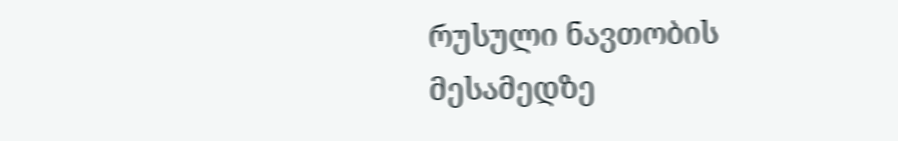რუსული ნავთობის მესამედზე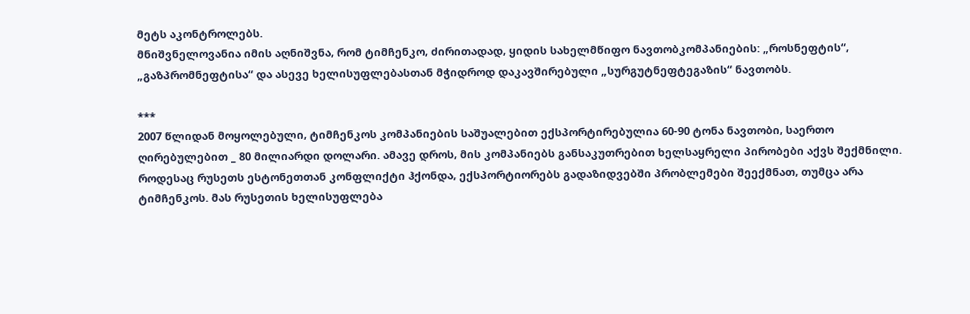მეტს აკონტროლებს.
მნიშვნელოვანია იმის აღნიშვნა, რომ ტიმჩენკო, ძირითადად, ყიდის სახელმწიფო ნავთობკომპანიების: „როსნეფტის“, „გაზპრომნეფტისა“ და ასევე ხელისუფლებასთან მჭიდროდ დაკავშირებული „სურგუტნეფტეგაზის“ ნავთობს.

***
2007 წლიდან მოყოლებული, ტიმჩენკოს კომპანიების საშუალებით ექსპორტირებულია 60-90 ტონა ნავთობი, საერთო ღირებულებით _ 80 მილიარდი დოლარი. ამავე დროს, მის კომპანიებს განსაკუთრებით ხელსაყრელი პირობები აქვს შექმნილი. როდესაც რუსეთს ესტონეთთან კონფლიქტი ჰქონდა, ექსპორტიორებს გადაზიდვებში პრობლემები შეექმნათ, თუმცა არა ტიმჩენკოს. მას რუსეთის ხელისუფლება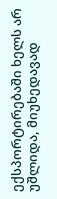ექსპორტირებაში ხელს არ უშლიდა, მიუხედავად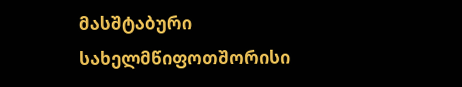მასშტაბური სახელმწიფოთშორისი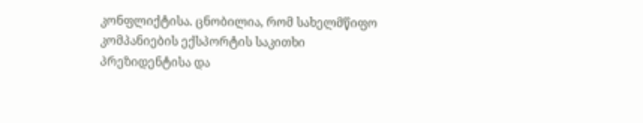კონფლიქტისა. ცნობილია, რომ სახელმწიფო კომპანიების ექსპორტის საკითხი პრეზიდენტისა და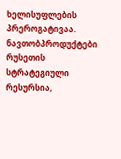ხელისუფლების პრეროგატივაა. ნავთობპროდუქტები რუსეთის სტრატეგიული რესურსია,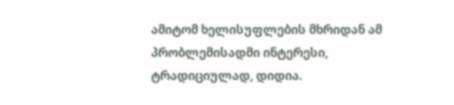ამიტომ ხელისუფლების მხრიდან ამ პრობლემისადმი ინტერესი, ტრადიციულად, დიდია.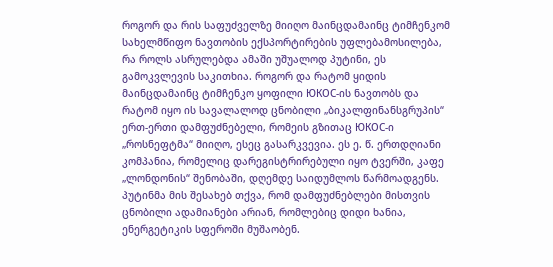როგორ და რის საფუძველზე მიიღო მაინცდამაინც ტიმჩენკომ სახელმწიფო ნავთობის ექსპორტირების უფლებამოსილება, რა როლს ასრულებდა ამაში უშუალოდ პუტინი, ეს გამოკვლევის საკითხია. როგორ და რატომ ყიდის მაინცდამაინც ტიმჩენკო ყოფილი ЮКОС-ის ნავთობს და რატომ იყო ის სავალალოდ ცნობილი „ბიკალფინანსგრუპის“ ერთ-ერთი დამფუძნებელი, რომეის გზითაც ЮКОС-ი „როსნეფტმა“ მიიღო, ესეც გასარკვევია. ეს ე. წ. ერთდღიანი კომპანია, რომელიც დარეგისტრირებული იყო ტვერში, კაფე „ლონდონის“ შენობაში, დღემდე საიდუმლოს წარმოადგენს. პუტინმა მის შესახებ თქვა, რომ დამფუძნებლები მისთვის ცნობილი ადამიანები არიან, რომლებიც დიდი ხანია, ენერგეტიკის სფეროში მუშაობენ.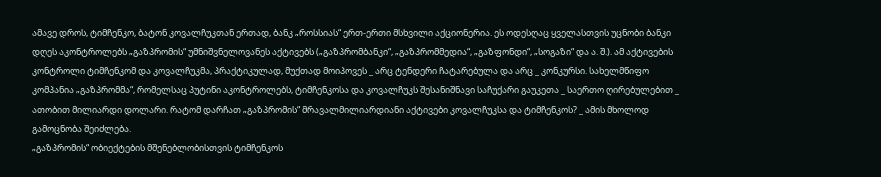ამავე დროს, ტიმჩენკო, ბატონ კოვალჩუკთან ერთად, ბანკ „როსსიას“ ერთ-ერთი მსხვილი აქციონერია. ეს ოდესღაც ყველასთვის უცნობი ბანკი დღეს აკონტროლებს „გაზპრომის“ უმნიშვნელოვანეს აქტივებს („გაზპრომბანკი“, „გაზპრომმედია“, „გაზფონდი“, „სოგაზი“ და ა. შ.). ამ აქტივების კონტროლი ტიმჩენკომ და კოვალჩუკმა, პრაქტიკულად, მუქთად მოიპოვეს _ არც ტენდერი ჩატარებულა და არც _ კონკურსი. სახელმწიფო კომპანია „გაზპრომმა“, რომელსაც პუტინი აკონტროლებს, ტიმჩენკოსა და კოვალჩუკს შესანიშნავი საჩუქარი გაუკეთა _ საერთო ღირებულებით _ ათობით მილიარდი დოლარი. რატომ დარჩათ „გაზპრომის“ მრავალმილიარდიანი აქტივები კოვალჩუკსა და ტიმჩენკოს? _ ამის მხოლოდ გამოცნობა შეიძლება.
„გაზპრომის“ ობიექტების მშენებლობისთვის ტიმჩენკოს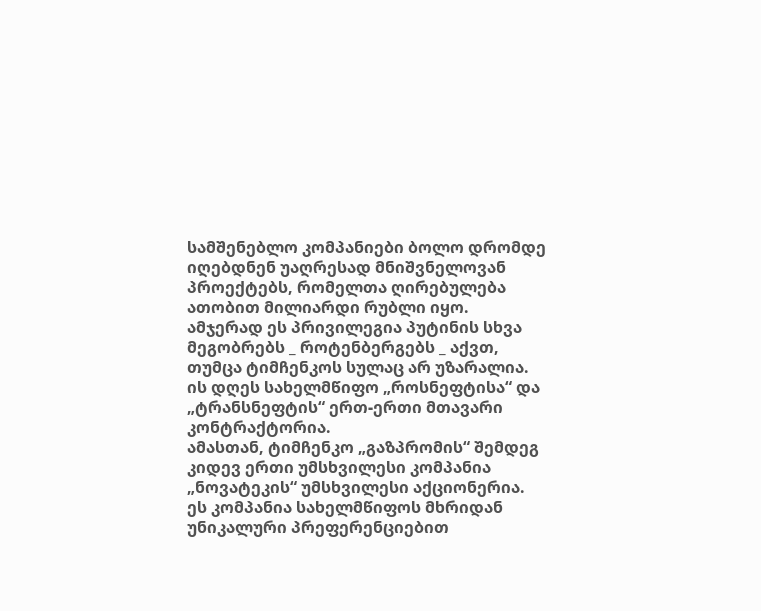სამშენებლო კომპანიები ბოლო დრომდე იღებდნენ უაღრესად მნიშვნელოვან პროექტებს, რომელთა ღირებულება ათობით მილიარდი რუბლი იყო. ამჯერად ეს პრივილეგია პუტინის სხვა მეგობრებს _ როტენბერგებს _ აქვთ, თუმცა ტიმჩენკოს სულაც არ უზარალია. ის დღეს სახელმწიფო „როსნეფტისა“ და „ტრანსნეფტის“ ერთ-ერთი მთავარი კონტრაქტორია.
ამასთან, ტიმჩენკო „გაზპრომის“ შემდეგ კიდევ ერთი უმსხვილესი კომპანია „ნოვატეკის“ უმსხვილესი აქციონერია. ეს კომპანია სახელმწიფოს მხრიდან უნიკალური პრეფერენციებით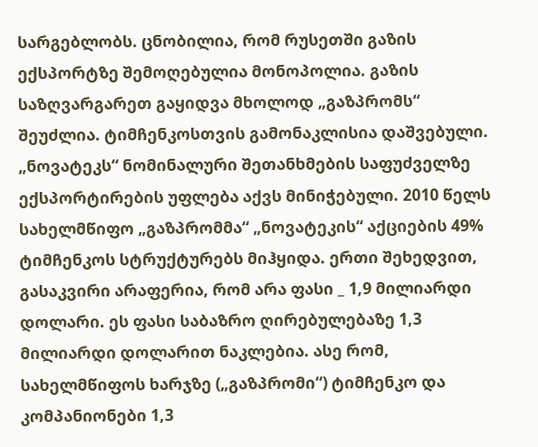სარგებლობს. ცნობილია, რომ რუსეთში გაზის ექსპორტზე შემოღებულია მონოპოლია. გაზის საზღვარგარეთ გაყიდვა მხოლოდ „გაზპრომს“ შეუძლია. ტიმჩენკოსთვის გამონაკლისია დაშვებული. „ნოვატეკს“ ნომინალური შეთანხმების საფუძველზე ექსპორტირების უფლება აქვს მინიჭებული. 2010 წელს სახელმწიფო „გაზპრომმა“ „ნოვატეკის“ აქციების 49% ტიმჩენკოს სტრუქტურებს მიჰყიდა. ერთი შეხედვით, გასაკვირი არაფერია, რომ არა ფასი _ 1,9 მილიარდი დოლარი. ეს ფასი საბაზრო ღირებულებაზე 1,3 მილიარდი დოლარით ნაკლებია. ასე რომ, სახელმწიფოს ხარჯზე („გაზპრომი“) ტიმჩენკო და კომპანიონები 1,3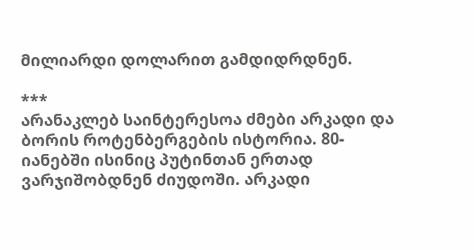მილიარდი დოლარით გამდიდრდნენ.

***
არანაკლებ საინტერესოა ძმები არკადი და ბორის როტენბერგების ისტორია. 80-იანებში ისინიც პუტინთან ერთად ვარჯიშობდნენ ძიუდოში. არკადი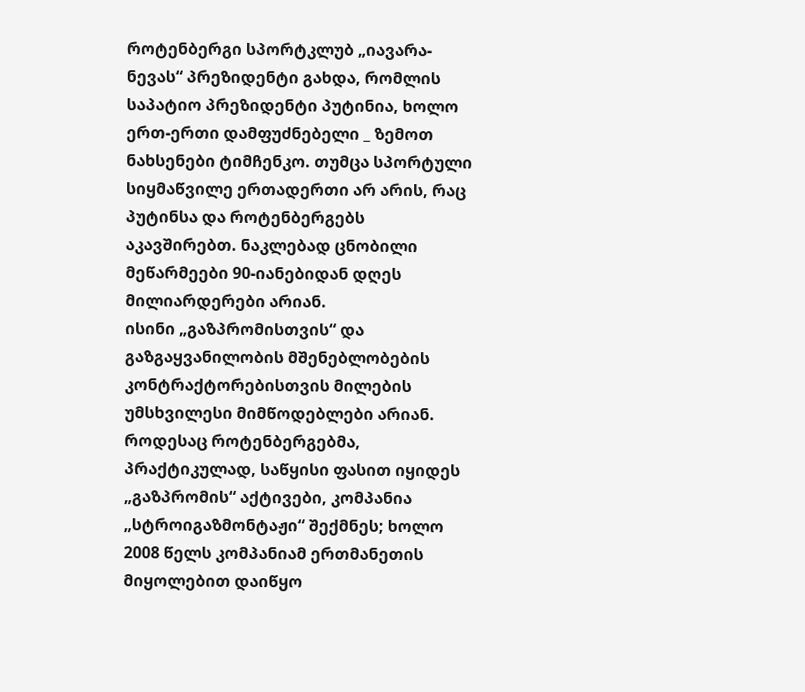როტენბერგი სპორტკლუბ „იავარა-ნევას“ პრეზიდენტი გახდა, რომლის საპატიო პრეზიდენტი პუტინია, ხოლო ერთ-ერთი დამფუძნებელი _ ზემოთ ნახსენები ტიმჩენკო. თუმცა სპორტული სიყმაწვილე ერთადერთი არ არის, რაც პუტინსა და როტენბერგებს აკავშირებთ. ნაკლებად ცნობილი მეწარმეები 90-იანებიდან დღეს მილიარდერები არიან.
ისინი „გაზპრომისთვის“ და გაზგაყვანილობის მშენებლობების კონტრაქტორებისთვის მილების უმსხვილესი მიმწოდებლები არიან. როდესაც როტენბერგებმა, პრაქტიკულად, საწყისი ფასით იყიდეს „გაზპრომის“ აქტივები, კომპანია „სტროიგაზმონტაჟი“ შექმნეს; ხოლო 2008 წელს კომპანიამ ერთმანეთის მიყოლებით დაიწყო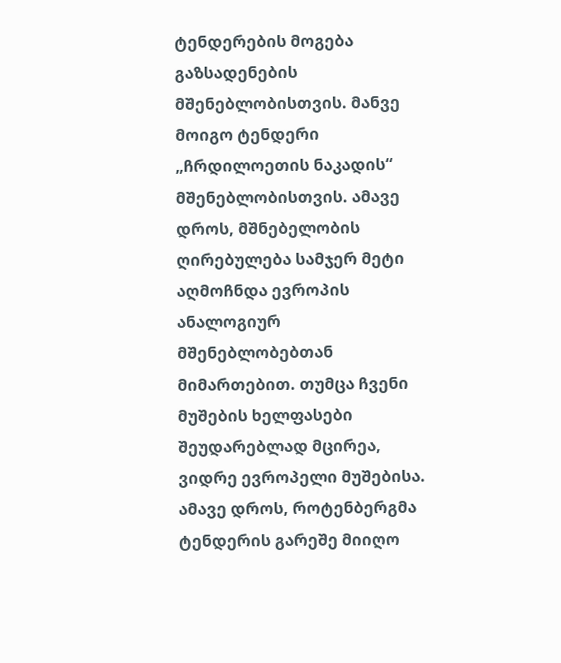ტენდერების მოგება გაზსადენების მშენებლობისთვის. მანვე მოიგო ტენდერი „ჩრდილოეთის ნაკადის“ მშენებლობისთვის. ამავე დროს, მშნებელობის ღირებულება სამჯერ მეტი აღმოჩნდა ევროპის ანალოგიურ მშენებლობებთან მიმართებით. თუმცა ჩვენი მუშების ხელფასები შეუდარებლად მცირეა, ვიდრე ევროპელი მუშებისა.
ამავე დროს, როტენბერგმა ტენდერის გარეშე მიიღო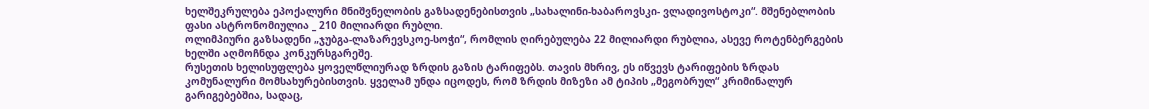ხელშეკრულება ეპოქალური მნიშვნელობის გაზსადენებისთვის „სახალინი-ხაბაროვსკი- ვლადივოსტოკი“. მშენებლობის ფასი ასტრონომიულია _ 210 მილიარდი რუბლი.
ოლიმპიური გაზსადენი „ჯუბგა-ლაზარევსკოე-სოჭი“, რომლის ღირებულება 22 მილიარდი რუბლია, ასევე როტენბერგების ხელში აღმოჩნდა კონკურსგარეშე.
რუსეთის ხელისუფლება ყოველწლიურად ზრდის გაზის ტარიფებს. თავის მხრივ, ეს იწვევს ტარიფების ზრდას კომუნალური მომსახურებისთვის. ყველამ უნდა იცოდეს, რომ ზრდის მიზეზი ამ ტიპის „მეგობრულ“ კრიმინალურ გარიგებებშია, სადაც,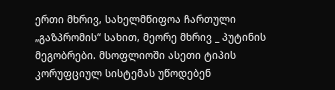ერთი მხრივ, სახელმწიფოა ჩართული „გაზპრომის“ სახით, მეორე მხრივ _ პუტინის მეგობრები. მსოფლიოში ასეთი ტიპის კორუფციულ სისტემას უწოდებენ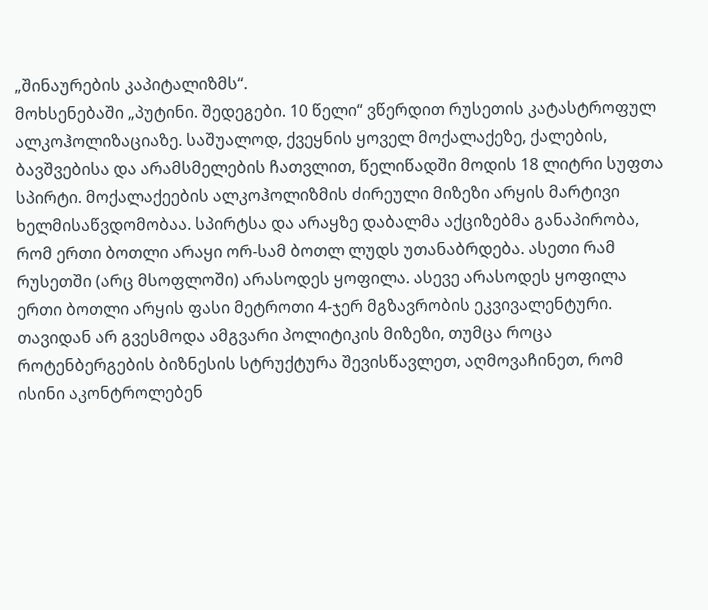„შინაურების კაპიტალიზმს“.
მოხსენებაში „პუტინი. შედეგები. 10 წელი“ ვწერდით რუსეთის კატასტროფულ ალკოჰოლიზაციაზე. საშუალოდ, ქვეყნის ყოველ მოქალაქეზე, ქალების, ბავშვებისა და არამსმელების ჩათვლით, წელიწადში მოდის 18 ლიტრი სუფთა სპირტი. მოქალაქეების ალკოჰოლიზმის ძირეული მიზეზი არყის მარტივი ხელმისაწვდომობაა. სპირტსა და არაყზე დაბალმა აქციზებმა განაპირობა, რომ ერთი ბოთლი არაყი ორ-სამ ბოთლ ლუდს უთანაბრდება. ასეთი რამ რუსეთში (არც მსოფლოში) არასოდეს ყოფილა. ასევე არასოდეს ყოფილა ერთი ბოთლი არყის ფასი მეტროთი 4-ჯერ მგზავრობის ეკვივალენტური. თავიდან არ გვესმოდა ამგვარი პოლიტიკის მიზეზი, თუმცა როცა როტენბერგების ბიზნესის სტრუქტურა შევისწავლეთ, აღმოვაჩინეთ, რომ ისინი აკონტროლებენ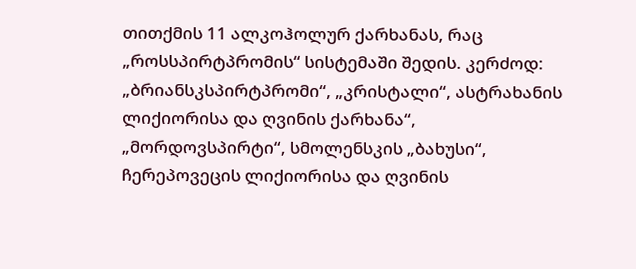თითქმის 11 ალკოჰოლურ ქარხანას, რაც „როსსპირტპრომის“ სისტემაში შედის. კერძოდ: „ბრიანსკსპირტპრომი“, „კრისტალი“, ასტრახანის ლიქიორისა და ღვინის ქარხანა“, „მორდოვსპირტი“, სმოლენსკის „ბახუსი“, ჩერეპოვეცის ლიქიორისა და ღვინის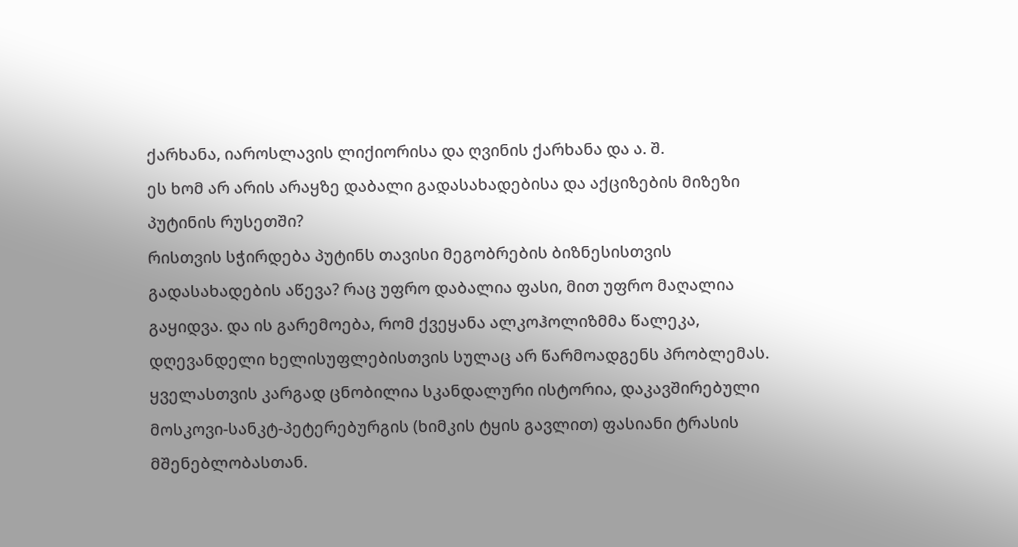ქარხანა, იაროსლავის ლიქიორისა და ღვინის ქარხანა და ა. შ.
ეს ხომ არ არის არაყზე დაბალი გადასახადებისა და აქციზების მიზეზი პუტინის რუსეთში?
რისთვის სჭირდება პუტინს თავისი მეგობრების ბიზნესისთვის გადასახადების აწევა? რაც უფრო დაბალია ფასი, მით უფრო მაღალია გაყიდვა. და ის გარემოება, რომ ქვეყანა ალკოჰოლიზმმა წალეკა, დღევანდელი ხელისუფლებისთვის სულაც არ წარმოადგენს პრობლემას.
ყველასთვის კარგად ცნობილია სკანდალური ისტორია, დაკავშირებული მოსკოვი-სანკტ-პეტერებურგის (ხიმკის ტყის გავლით) ფასიანი ტრასის მშენებლობასთან.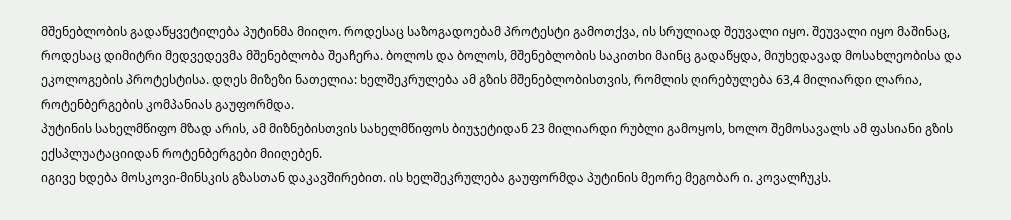მშენებლობის გადაწყვეტილება პუტინმა მიიღო. როდესაც საზოგადოებამ პროტესტი გამოთქვა, ის სრულიად შეუვალი იყო. შეუვალი იყო მაშინაც, როდესაც დიმიტრი მედვედევმა მშენებლობა შეაჩერა. ბოლოს და ბოლოს, მშენებლობის საკითხი მაინც გადაწყდა, მიუხედავად მოსახლეობისა და ეკოლოგების პროტესტისა. დღეს მიზეზი ნათელია: ხელშეკრულება ამ გზის მშენებლობისთვის, რომლის ღირებულება 63,4 მილიარდი ლარია, როტენბერგების კომპანიას გაუფორმდა.
პუტინის სახელმწიფო მზად არის, ამ მიზნებისთვის სახელმწიფოს ბიუჯეტიდან 23 მილიარდი რუბლი გამოყოს, ხოლო შემოსავალს ამ ფასიანი გზის ექსპლუატაციიდან როტენბერგები მიიღებენ.
იგივე ხდება მოსკოვი-მინსკის გზასთან დაკავშირებით. ის ხელშეკრულება გაუფორმდა პუტინის მეორე მეგობარ ი. კოვალჩუკს.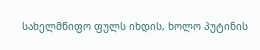სახელმწიფო ფულს იხდის, ხოლო პუტინის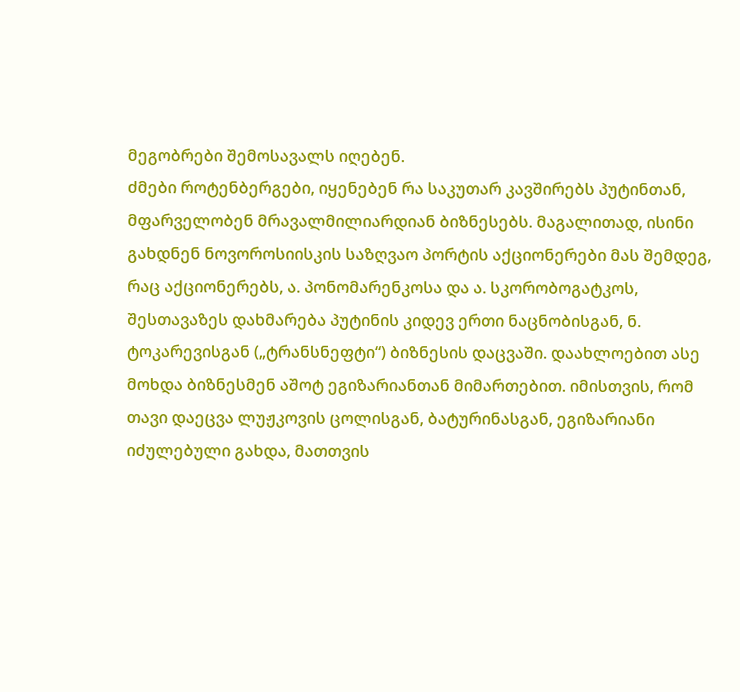მეგობრები შემოსავალს იღებენ.
ძმები როტენბერგები, იყენებენ რა საკუთარ კავშირებს პუტინთან, მფარველობენ მრავალმილიარდიან ბიზნესებს. მაგალითად, ისინი გახდნენ ნოვოროსიისკის საზღვაო პორტის აქციონერები მას შემდეგ, რაც აქციონერებს, ა. პონომარენკოსა და ა. სკორობოგატკოს, შესთავაზეს დახმარება პუტინის კიდევ ერთი ნაცნობისგან, ნ. ტოკარევისგან („ტრანსნეფტი“) ბიზნესის დაცვაში. დაახლოებით ასე მოხდა ბიზნესმენ აშოტ ეგიზარიანთან მიმართებით. იმისთვის, რომ თავი დაეცვა ლუჟკოვის ცოლისგან, ბატურინასგან, ეგიზარიანი იძულებული გახდა, მათთვის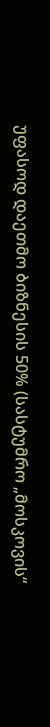უფასოდ დაეთმო ბიზნესის 50% (სასტუმრო „მოსკოვის“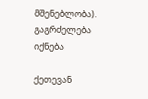მშენებლობა).
გაგრძელება იქნება

ქეთევან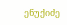ენუქიძე